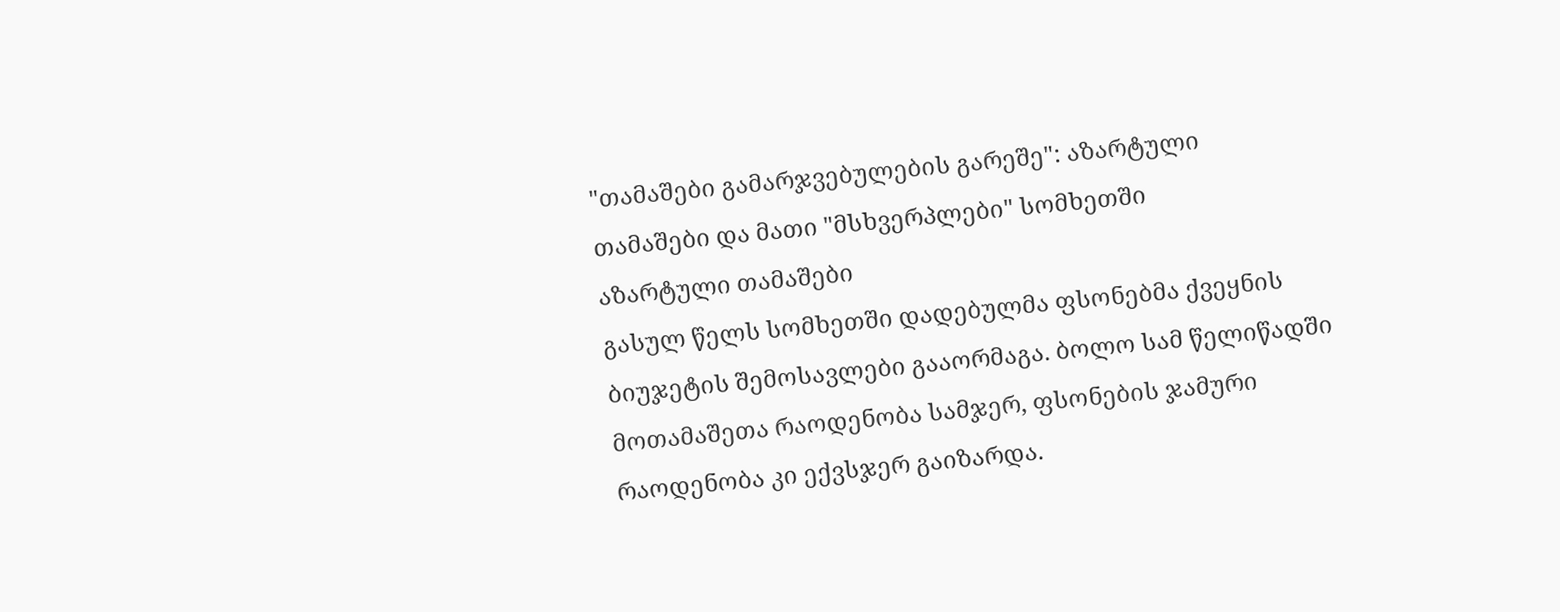"თამაშები გამარჯვებულების გარეშე": აზარტული თამაშები და მათი "მსხვერპლები" სომხეთში
აზარტული თამაშები
გასულ წელს სომხეთში დადებულმა ფსონებმა ქვეყნის ბიუჯეტის შემოსავლები გააორმაგა. ბოლო სამ წელიწადში მოთამაშეთა რაოდენობა სამჯერ, ფსონების ჯამური რაოდენობა კი ექვსჯერ გაიზარდა.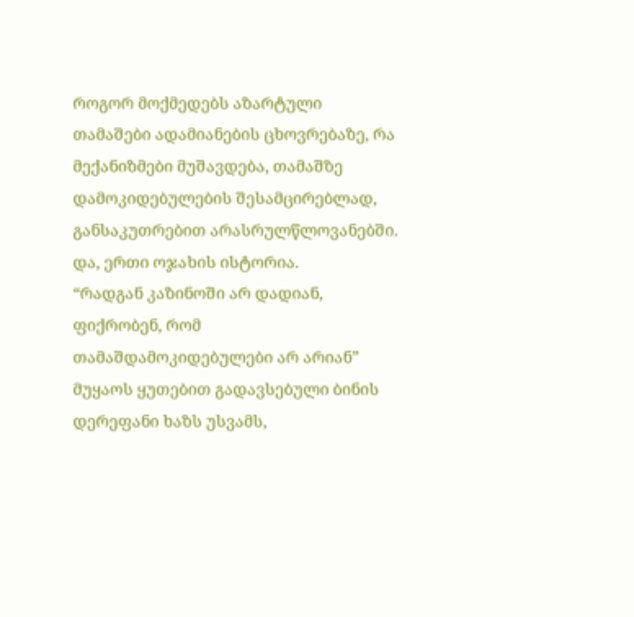როგორ მოქმედებს აზარტული თამაშები ადამიანების ცხოვრებაზე, რა მექანიზმები მუშავდება, თამაშზე დამოკიდებულების შესამცირებლად, განსაკუთრებით არასრულწლოვანებში. და, ერთი ოჯახის ისტორია.
“რადგან კაზინოში არ დადიან, ფიქრობენ, რომ თამაშდამოკიდებულები არ არიან”
მუყაოს ყუთებით გადავსებული ბინის დერეფანი ხაზს უსვამს,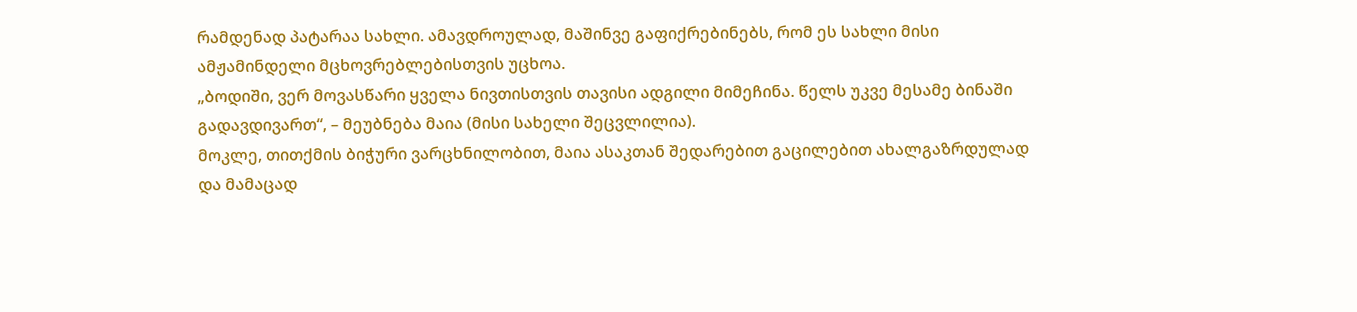რამდენად პატარაა სახლი. ამავდროულად, მაშინვე გაფიქრებინებს, რომ ეს სახლი მისი ამჟამინდელი მცხოვრებლებისთვის უცხოა.
„ბოდიში, ვერ მოვასწარი ყველა ნივთისთვის თავისი ადგილი მიმეჩინა. წელს უკვე მესამე ბინაში გადავდივართ“, – მეუბნება მაია (მისი სახელი შეცვლილია).
მოკლე, თითქმის ბიჭური ვარცხნილობით, მაია ასაკთან შედარებით გაცილებით ახალგაზრდულად და მამაცად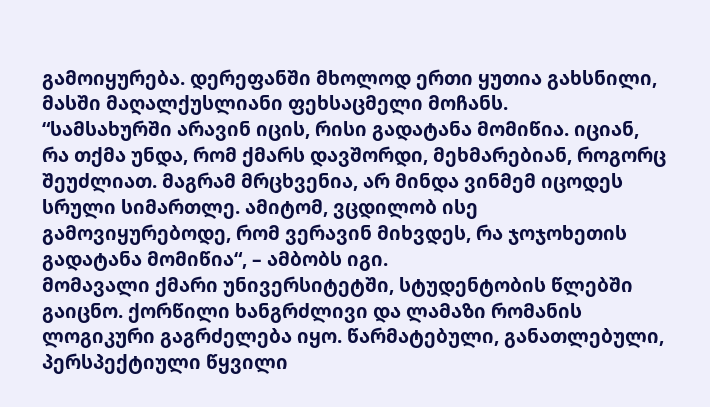გამოიყურება. დერეფანში მხოლოდ ერთი ყუთია გახსნილი, მასში მაღალქუსლიანი ფეხსაცმელი მოჩანს.
“სამსახურში არავინ იცის, რისი გადატანა მომიწია. იციან, რა თქმა უნდა, რომ ქმარს დავშორდი, მეხმარებიან, როგორც შეუძლიათ. მაგრამ მრცხვენია, არ მინდა ვინმემ იცოდეს სრული სიმართლე. ამიტომ, ვცდილობ ისე გამოვიყურებოდე, რომ ვერავინ მიხვდეს, რა ჯოჯოხეთის გადატანა მომიწია“, – ამბობს იგი.
მომავალი ქმარი უნივერსიტეტში, სტუდენტობის წლებში გაიცნო. ქორწილი ხანგრძლივი და ლამაზი რომანის ლოგიკური გაგრძელება იყო. წარმატებული, განათლებული, პერსპექტიული წყვილი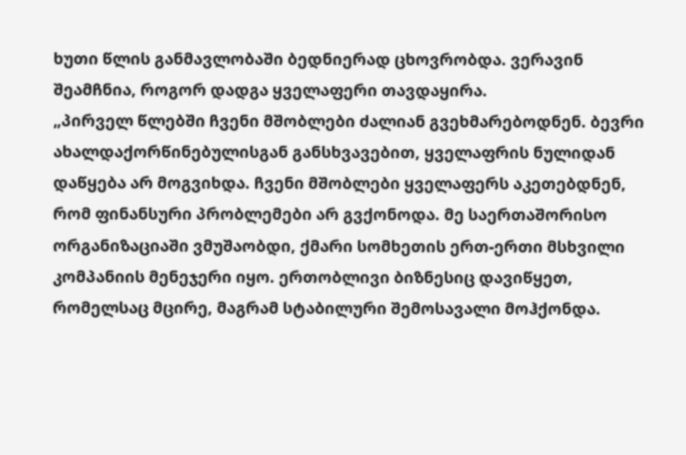ხუთი წლის განმავლობაში ბედნიერად ცხოვრობდა. ვერავინ შეამჩნია, როგორ დადგა ყველაფერი თავდაყირა.
„პირველ წლებში ჩვენი მშობლები ძალიან გვეხმარებოდნენ. ბევრი ახალდაქორწინებულისგან განსხვავებით, ყველაფრის ნულიდან დაწყება არ მოგვიხდა. ჩვენი მშობლები ყველაფერს აკეთებდნენ, რომ ფინანსური პრობლემები არ გვქონოდა. მე საერთაშორისო ორგანიზაციაში ვმუშაობდი, ქმარი სომხეთის ერთ-ერთი მსხვილი კომპანიის მენეჯერი იყო. ერთობლივი ბიზნესიც დავიწყეთ, რომელსაც მცირე, მაგრამ სტაბილური შემოსავალი მოჰქონდა.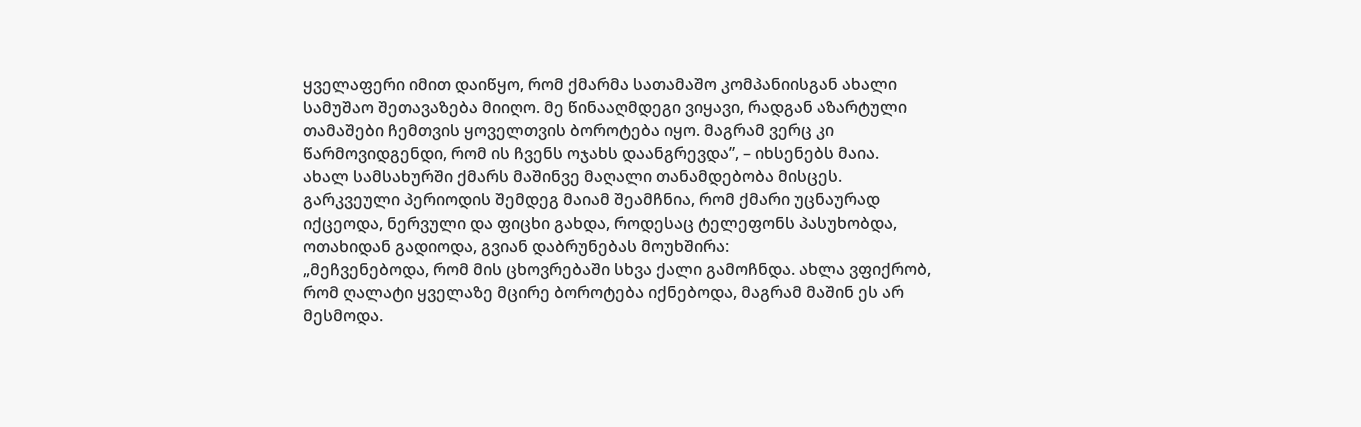ყველაფერი იმით დაიწყო, რომ ქმარმა სათამაშო კომპანიისგან ახალი სამუშაო შეთავაზება მიიღო. მე წინააღმდეგი ვიყავი, რადგან აზარტული თამაშები ჩემთვის ყოველთვის ბოროტება იყო. მაგრამ ვერც კი წარმოვიდგენდი, რომ ის ჩვენს ოჯახს დაანგრევდა”, – იხსენებს მაია.
ახალ სამსახურში ქმარს მაშინვე მაღალი თანამდებობა მისცეს. გარკვეული პერიოდის შემდეგ მაიამ შეამჩნია, რომ ქმარი უცნაურად იქცეოდა, ნერვული და ფიცხი გახდა, როდესაც ტელეფონს პასუხობდა, ოთახიდან გადიოდა, გვიან დაბრუნებას მოუხშირა:
„მეჩვენებოდა, რომ მის ცხოვრებაში სხვა ქალი გამოჩნდა. ახლა ვფიქრობ, რომ ღალატი ყველაზე მცირე ბოროტება იქნებოდა, მაგრამ მაშინ ეს არ მესმოდა.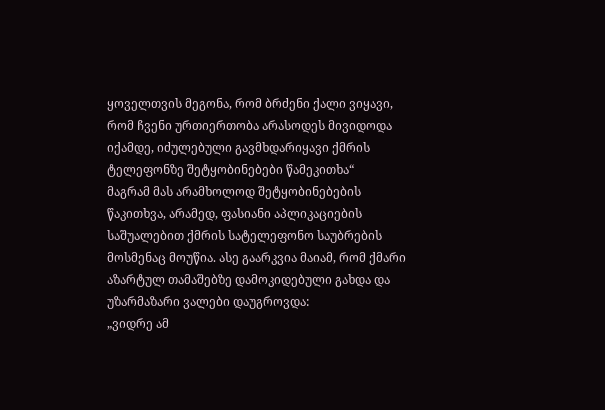ყოველთვის მეგონა, რომ ბრძენი ქალი ვიყავი, რომ ჩვენი ურთიერთობა არასოდეს მივიდოდა იქამდე, იძულებული გავმხდარიყავი ქმრის ტელეფონზე შეტყობინებები წამეკითხა“
მაგრამ მას არამხოლოდ შეტყობინებების წაკითხვა, არამედ, ფასიანი აპლიკაციების საშუალებით ქმრის სატელეფონო საუბრების მოსმენაც მოუწია. ასე გაარკვია მაიამ, რომ ქმარი აზარტულ თამაშებზე დამოკიდებული გახდა და უზარმაზარი ვალები დაუგროვდა:
„ვიდრე ამ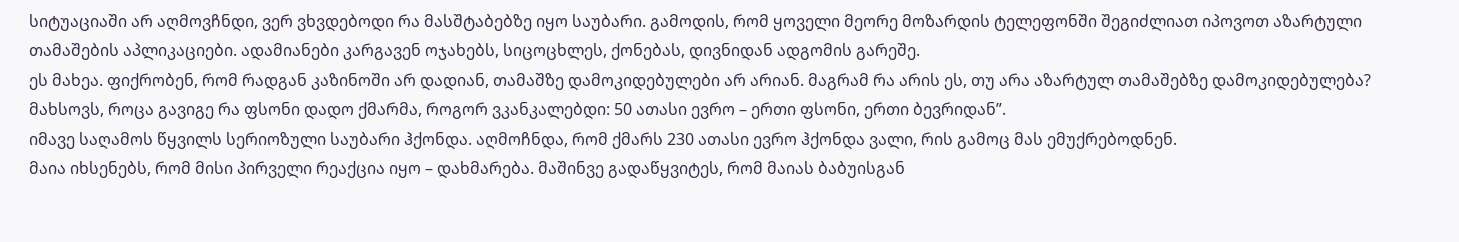სიტუაციაში არ აღმოვჩნდი, ვერ ვხვდებოდი რა მასშტაბებზე იყო საუბარი. გამოდის, რომ ყოველი მეორე მოზარდის ტელეფონში შეგიძლიათ იპოვოთ აზარტული თამაშების აპლიკაციები. ადამიანები კარგავენ ოჯახებს, სიცოცხლეს, ქონებას, დივნიდან ადგომის გარეშე.
ეს მახეა. ფიქრობენ, რომ რადგან კაზინოში არ დადიან, თამაშზე დამოკიდებულები არ არიან. მაგრამ რა არის ეს, თუ არა აზარტულ თამაშებზე დამოკიდებულება? მახსოვს, როცა გავიგე რა ფსონი დადო ქმარმა, როგორ ვკანკალებდი: 50 ათასი ევრო – ერთი ფსონი, ერთი ბევრიდან”.
იმავე საღამოს წყვილს სერიოზული საუბარი ჰქონდა. აღმოჩნდა, რომ ქმარს 230 ათასი ევრო ჰქონდა ვალი, რის გამოც მას ემუქრებოდნენ.
მაია იხსენებს, რომ მისი პირველი რეაქცია იყო – დახმარება. მაშინვე გადაწყვიტეს, რომ მაიას ბაბუისგან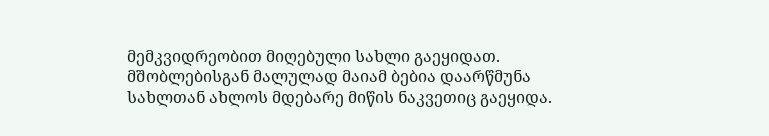მემკვიდრეობით მიღებული სახლი გაეყიდათ. მშობლებისგან მალულად მაიამ ბებია დაარწმუნა სახლთან ახლოს მდებარე მიწის ნაკვეთიც გაეყიდა.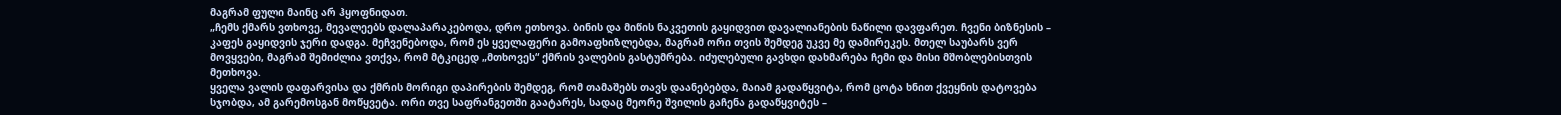მაგრამ ფული მაინც არ ჰყოფნიდათ.
„ჩემს ქმარს ვთხოვე, მევალეებს დალაპარაკებოდა, დრო ეთხოვა. ბინის და მიწის ნაკვეთის გაყიდვით დავალიანების ნაწილი დავფარეთ. ჩვენი ბიზნესის – კაფეს გაყიდვის ჯერი დადგა. მეჩვენებოდა, რომ ეს ყველაფერი გამოაფხიზლებდა, მაგრამ ორი თვის შემდეგ უკვე მე დამირეკეს. მთელ საუბარს ვერ მოვყვები, მაგრამ შემიძლია ვთქვა, რომ მტკიცედ „მთხოვეს“ ქმრის ვალების გასტუმრება. იძულებული გავხდი დახმარება ჩემი და მისი მშობლებისთვის მეთხოვა.
ყველა ვალის დაფარვისა და ქმრის მორიგი დაპირების შემდეგ, რომ თამაშებს თავს დაანებებდა, მაიამ გადაწყვიტა, რომ ცოტა ხნით ქვეყნის დატოვება სჯობდა, ამ გარემოსგან მოწყვეტა. ორი თვე საფრანგეთში გაატარეს, სადაც მეორე შვილის გაჩენა გადაწყვიტეს –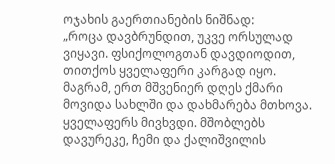ოჯახის გაერთიანების ნიშნად:
„როცა დავბრუნდით, უკვე ორსულად ვიყავი. ფსიქოლოგთან დავდიოდით, თითქოს ყველაფერი კარგად იყო. მაგრამ, ერთ მშვენიერ დღეს ქმარი მოვიდა სახლში და დახმარება მთხოვა. ყველაფერს მივხვდი. მშობლებს დავურეკე, ჩემი და ქალიშვილის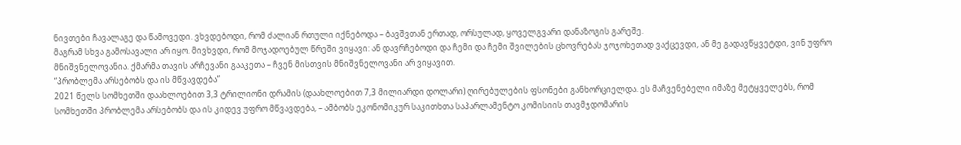ნივთები ჩავალაგე და წამოვედი. ვხვდებოდი, რომ ძალიან რთული იქნებოდა – ბავშვთან ერთად, ორსულად, ყოველგვარი დანაზოგის გარეშე.
მაგრამ სხვა გამოსავალი არ იყო. მივხვდი, რომ მოჯადოებულ წრეში ვიყავი: ან დავრჩებოდი და ჩემი და ჩემი შვილების ცხოვრებას ჯოჯოხეთად ვაქცევდი, ან მე გადავწყვეტდი, ვინ უფრო მნიშვნელოვანია. ქმარმა თავის არჩევანი გააკეთა – ჩვენ მისთვის მნიშვნელოვანი არ ვიყავით.
“პრობლემა არსებობს და ის მწვავდება”
2021 წელს სომხეთში დაახლოებით 3,3 ტრილიონი დრამის (დაახლოებით 7,3 მილიარდი დოლარი) ღირებულების ფსონები განხორციელდა. ეს მაჩვენებელი იმაზე მეტყველებს, რომ სომხეთში პრობლემა არსებობს და ის კიდევ უფრო მწვავდება, – ამბობს ეკონომიკურ საკითხთა საპარლამენტო კომისიის თავმჯდომარის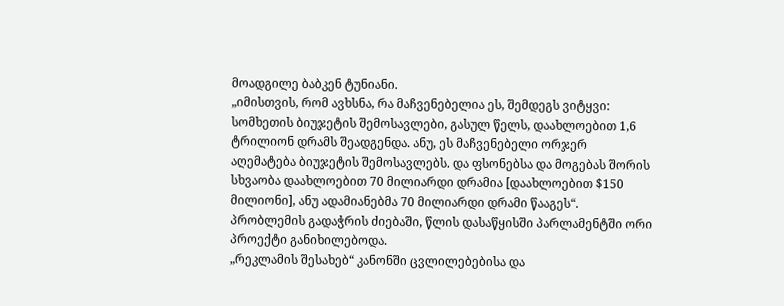მოადგილე ბაბკენ ტუნიანი.
„იმისთვის, რომ ავხსნა, რა მაჩვენებელია ეს, შემდეგს ვიტყვი: სომხეთის ბიუჯეტის შემოსავლები, გასულ წელს, დაახლოებით 1,6 ტრილიონ დრამს შეადგენდა. ანუ, ეს მაჩვენებელი ორჯერ აღემატება ბიუჯეტის შემოსავლებს. და ფსონებსა და მოგებას შორის სხვაობა დაახლოებით 70 მილიარდი დრამია [დაახლოებით $150 მილიონი], ანუ ადამიანებმა 70 მილიარდი დრამი წააგეს“.
პრობლემის გადაჭრის ძიებაში, წლის დასაწყისში პარლამენტში ორი პროექტი განიხილებოდა.
„რეკლამის შესახებ“ კანონში ცვლილებებისა და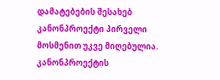დამატებების შესახებ კანონპროექტი პირველი მოსმენით უკვე მიღებულია. კანონპროექტის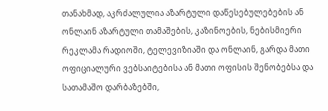თანახმად, აკრძალულია აზარტული დაწესებულებების ან ონლაინ აზარტული თამაშების, კაზინოების, ნებისმიერი რეკლამა რადიოში, ტელევიზიაში და ონლაინ, გარდა მათი ოფიციალური ვებსაიტებისა ან მათი ოფისის შენობებსა და სათამაშო დარბაზებში,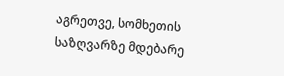აგრეთვე, სომხეთის საზღვარზე მდებარე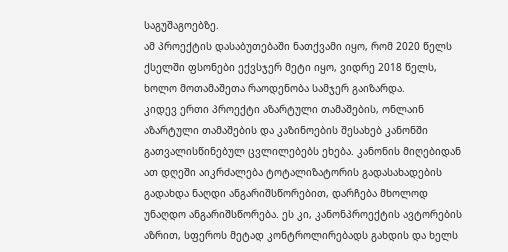საგუშაგოებზე.
ამ პროექტის დასაბუთებაში ნათქვამი იყო, რომ 2020 წელს ქსელში ფსონები ექვსჯერ მეტი იყო, ვიდრე 2018 წელს, ხოლო მოთამაშეთა რაოდენობა სამჯერ გაიზარდა.
კიდევ ერთი პროექტი აზარტული თამაშების, ონლაინ აზარტული თამაშების და კაზინოების შესახებ კანონში გათვალისწინებულ ცვლილებებს ეხება. კანონის მიღებიდან ათ დღეში აიკრძალება ტოტალიზატორის გადასახადების გადახდა ნაღდი ანგარიშსწორებით, დარჩება მხოლოდ უნაღდო ანგარიშსწორება. ეს კი, კანონპროექტის ავტორების აზრით, სფეროს მეტად კონტროლირებადს გახდის და ხელს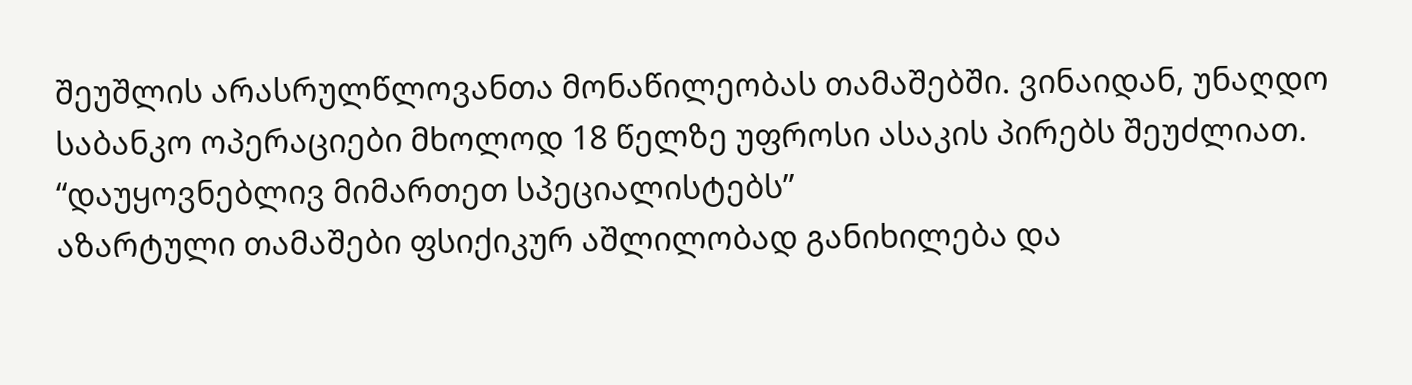შეუშლის არასრულწლოვანთა მონაწილეობას თამაშებში. ვინაიდან, უნაღდო საბანკო ოპერაციები მხოლოდ 18 წელზე უფროსი ასაკის პირებს შეუძლიათ.
“დაუყოვნებლივ მიმართეთ სპეციალისტებს”
აზარტული თამაშები ფსიქიკურ აშლილობად განიხილება და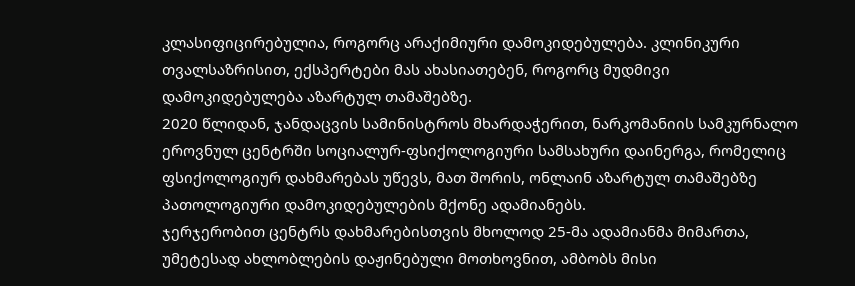კლასიფიცირებულია, როგორც არაქიმიური დამოკიდებულება. კლინიკური თვალსაზრისით, ექსპერტები მას ახასიათებენ, როგორც მუდმივი დამოკიდებულება აზარტულ თამაშებზე.
2020 წლიდან, ჯანდაცვის სამინისტროს მხარდაჭერით, ნარკომანიის სამკურნალო ეროვნულ ცენტრში სოციალურ-ფსიქოლოგიური სამსახური დაინერგა, რომელიც ფსიქოლოგიურ დახმარებას უწევს, მათ შორის, ონლაინ აზარტულ თამაშებზე პათოლოგიური დამოკიდებულების მქონე ადამიანებს.
ჯერჯერობით ცენტრს დახმარებისთვის მხოლოდ 25-მა ადამიანმა მიმართა, უმეტესად ახლობლების დაჟინებული მოთხოვნით, ამბობს მისი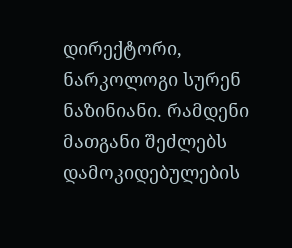დირექტორი, ნარკოლოგი სურენ ნაზინიანი. რამდენი მათგანი შეძლებს დამოკიდებულების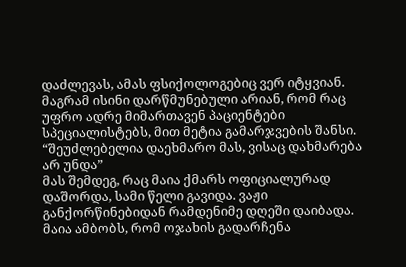დაძლევას, ამას ფსიქოლოგებიც ვერ იტყვიან. მაგრამ ისინი დარწმუნებული არიან, რომ რაც უფრო ადრე მიმართავენ პაციენტები სპეციალისტებს, მით მეტია გამარჯვების შანსი.
“შეუძლებელია დაეხმარო მას, ვისაც დახმარება არ უნდა”
მას შემდეგ, რაც მაია ქმარს ოფიციალურად დაშორდა, სამი წელი გავიდა. ვაჟი განქორწინებიდან რამდენიმე დღეში დაიბადა. მაია ამბობს, რომ ოჯახის გადარჩენა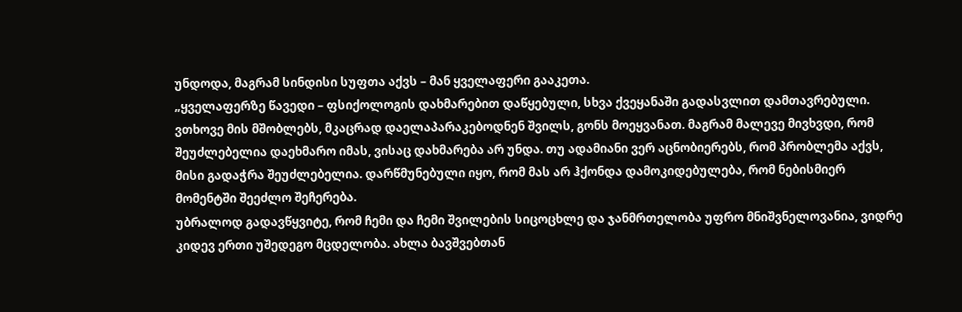უნდოდა, მაგრამ სინდისი სუფთა აქვს – მან ყველაფერი გააკეთა.
„ყველაფერზე წავედი – ფსიქოლოგის დახმარებით დაწყებული, სხვა ქვეყანაში გადასვლით დამთავრებული. ვთხოვე მის მშობლებს, მკაცრად დაელაპარაკებოდნენ შვილს, გონს მოეყვანათ. მაგრამ მალევე მივხვდი, რომ შეუძლებელია დაეხმარო იმას, ვისაც დახმარება არ უნდა. თუ ადამიანი ვერ აცნობიერებს, რომ პრობლემა აქვს, მისი გადაჭრა შეუძლებელია. დარწმუნებული იყო, რომ მას არ ჰქონდა დამოკიდებულება, რომ ნებისმიერ მომენტში შეეძლო შეჩერება.
უბრალოდ გადავწყვიტე, რომ ჩემი და ჩემი შვილების სიცოცხლე და ჯანმრთელობა უფრო მნიშვნელოვანია, ვიდრე კიდევ ერთი უშედეგო მცდელობა. ახლა ბავშვებთან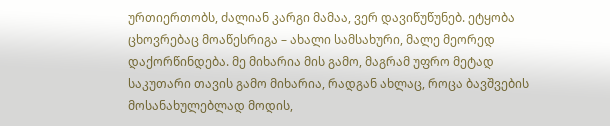ურთიერთობს, ძალიან კარგი მამაა, ვერ დავიწუწუნებ. ეტყობა ცხოვრებაც მოაწესრიგა – ახალი სამსახური, მალე მეორედ დაქორწინდება. მე მიხარია მის გამო, მაგრამ უფრო მეტად საკუთარი თავის გამო მიხარია, რადგან ახლაც, როცა ბავშვების მოსანახულებლად მოდის,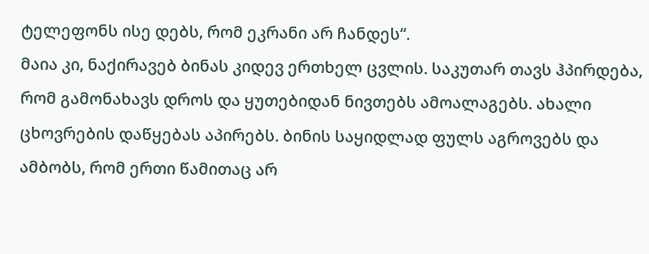ტელეფონს ისე დებს, რომ ეკრანი არ ჩანდეს“.
მაია კი, ნაქირავებ ბინას კიდევ ერთხელ ცვლის. საკუთარ თავს ჰპირდება, რომ გამონახავს დროს და ყუთებიდან ნივთებს ამოალაგებს. ახალი ცხოვრების დაწყებას აპირებს. ბინის საყიდლად ფულს აგროვებს და ამბობს, რომ ერთი წამითაც არ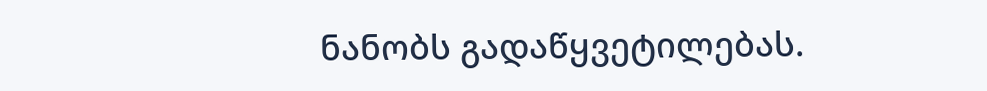ნანობს გადაწყვეტილებას.